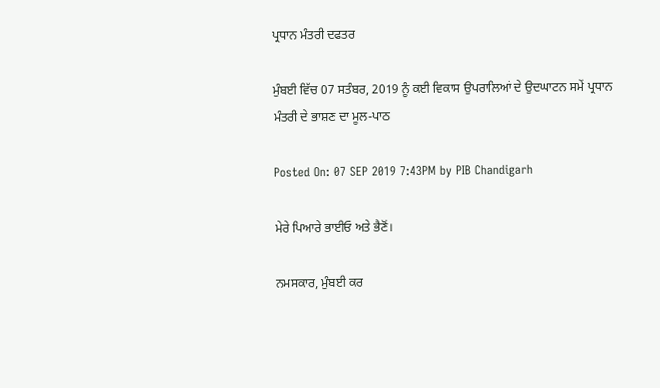ਪ੍ਰਧਾਨ ਮੰਤਰੀ ਦਫਤਰ

ਮੁੰਬਈ ਵਿੱਚ 07 ਸਤੰਬਰ, 2019 ਨੂੰ ਕਈ ਵਿਕਾਸ ਉਪਰਾਲਿਆਂ ਦੇ ਉਦਘਾਟਨ ਸਮੇਂ ਪ੍ਰਧਾਨ ਮੰਤਰੀ ਦੇ ਭਾਸ਼ਣ ਦਾ ਮੂਲ-ਪਾਠ

Posted On: 07 SEP 2019 7:43PM by PIB Chandigarh

ਮੇਰੇ ਪਿਆਰੇ ਭਾਈਓ ਅਤੇ ਭੈਣੋਂ।

ਨਮਸਕਾਰ, ਮੁੰਬਈ ਕਰ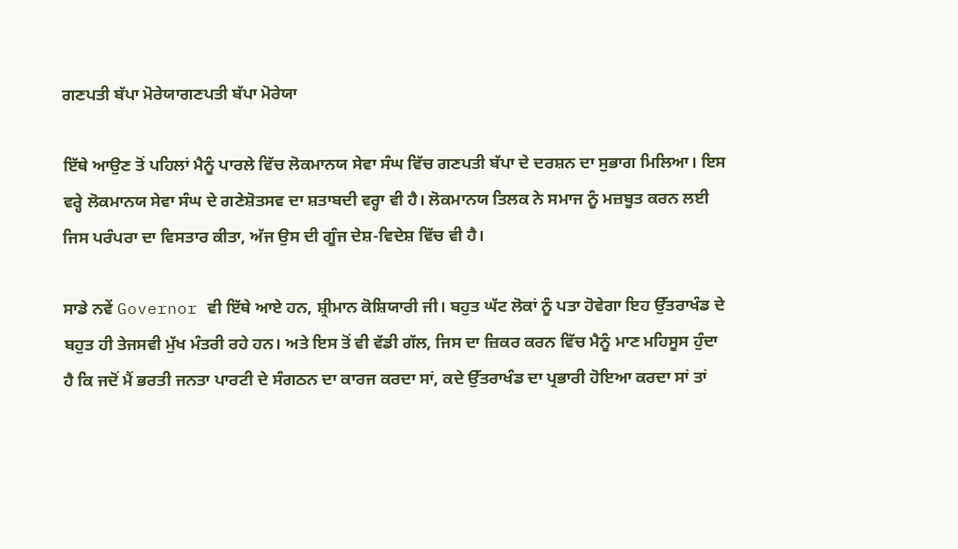ਗਣਪਤੀ ਬੱਪਾ ਮੋਰੇਯਾਗਣਪਤੀ ਬੱਪਾ ਮੋਰੇਯਾ

ਇੱਥੇ ਆਉਣ ਤੋਂ ਪਹਿਲਾਂ ਮੈਨੂੰ ਪਾਰਲੇ ਵਿੱਚ ਲੋਕਮਾਨਯ ਸੇਵਾ ਸੰਘ ਵਿੱਚ ਗਣਪਤੀ ਬੱਪਾ ਦੇ ਦਰਸ਼ਨ ਦਾ ਸੁਭਾਗ ਮਿਲਿਆ। ਇਸ ਵਰ੍ਹੇ ਲੋਕਮਾਨਯ ਸੇਵਾ ਸੰਘ ਦੇ ਗਣੇਸ਼ੋਤਸਵ ਦਾ ਸ਼ਤਾਬਦੀ ਵਰ੍ਹਾ ਵੀ ਹੈ। ਲੋਕਮਾਨਯ ਤਿਲਕ ਨੇ ਸਮਾਜ ਨੂੰ ਮਜ਼ਬੂਤ ਕਰਨ ਲਈ ਜਿਸ ਪਰੰਪਰਾ ਦਾ ਵਿਸਤਾਰ ਕੀਤਾ, ਅੱਜ ਉਸ ਦੀ ਗੂੰਜ ਦੇਸ਼-ਵਿਦੇਸ਼ ਵਿੱਚ ਵੀ ਹੈ।

ਸਾਡੇ ਨਵੇਂ Governor ਵੀ ਇੱਥੇ ਆਏ ਹਨ, ਸ਼੍ਰੀਮਾਨ ਕੋਸ਼ਿਯਾਰੀ ਜੀ। ਬਹੁਤ ਘੱਟ ਲੋਕਾਂ ਨੂੰ ਪਤਾ ਹੋਵੇਗਾ ਇਹ ਉੱਤਰਾਖੰਡ ਦੇ ਬਹੁਤ ਹੀ ਤੇਜਸਵੀ ਮੁੱਖ ਮੰਤਰੀ ਰਹੇ ਹਨ। ਅਤੇ ਇਸ ਤੋਂ ਵੀ ਵੱਡੀ ਗੱਲ, ਜਿਸ ਦਾ ਜ਼ਿਕਰ ਕਰਨ ਵਿੱਚ ਮੈਨੂੰ ਮਾਣ ਮਹਿਸੂਸ ਹੁੰਦਾ ਹੈ ਕਿ ਜਦੋਂ ਮੈਂ ਭਰਤੀ ਜਨਤਾ ਪਾਰਟੀ ਦੇ ਸੰਗਠਨ ਦਾ ਕਾਰਜ ਕਰਦਾ ਸਾਂ, ਕਦੇ ਉੱਤਰਾਖੰਡ ਦਾ ਪ੍ਰਭਾਰੀ ਹੋਇਆ ਕਰਦਾ ਸਾਂ ਤਾਂ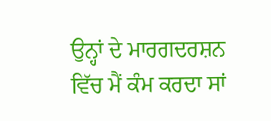ਉਨ੍ਹਾਂ ਦੇ ਮਾਰਗਦਰਸ਼ਨ ਵਿੱਚ ਮੈਂ ਕੰਮ ਕਰਦਾ ਸਾਂ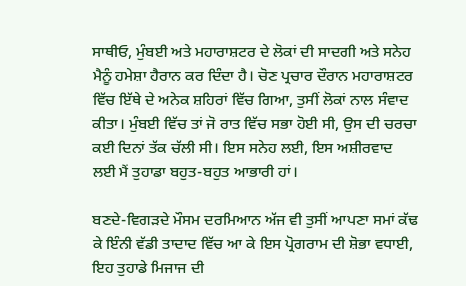ਸਾਥੀਓ, ਮੁੰਬਈ ਅਤੇ ਮਹਾਰਾਸ਼ਟਰ ਦੇ ਲੋਕਾਂ ਦੀ ਸਾਦਗੀ ਅਤੇ ਸਨੇਹ ਮੈਨੂੰ ਹਮੇਸ਼ਾ ਹੈਰਾਨ ਕਰ ਦਿੰਦਾ ਹੈ। ਚੋਣ ਪ੍ਰਚਾਰ ਦੌਰਾਨ ਮਹਾਰਾਸ਼ਟਰ ਵਿੱਚ ਇੱਥੇ ਦੇ ਅਨੇਕ ਸ਼ਹਿਰਾਂ ਵਿੱਚ ਗਿਆ, ਤੁਸੀਂ ਲੋਕਾਂ ਨਾਲ ਸੰਵਾਦ ਕੀਤਾ। ਮੁੰਬਈ ਵਿੱਚ ਤਾਂ ਜੋ ਰਾਤ ਵਿੱਚ ਸਭਾ ਹੋਈ ਸੀ, ਉਸ ਦੀ ਚਰਚਾ ਕਈ ਦਿਨਾਂ ਤੱਕ ਚੱਲੀ ਸੀ। ਇਸ ਸਨੇਹ ਲਈ, ਇਸ ਅਸ਼ੀਰਵਾਦ ਲਈ ਮੈਂ ਤੁਹਾਡਾ ਬਹੁਤ-ਬਹੁਤ ਆਭਾਰੀ ਹਾਂ।

ਬਣਦੇ-ਵਿਗੜਦੇ ਮੌਸਮ ਦਰਮਿਆਨ ਅੱਜ ਵੀ ਤੁਸੀਂ ਆਪਣਾ ਸਮਾਂ ਕੱਢ ਕੇ ਇੰਨੀ ਵੱਡੀ ਤਾਦਾਦ ਵਿੱਚ ਆ ਕੇ ਇਸ ਪ੍ਰੋਗਰਾਮ ਦੀ ਸ਼ੋਭਾ ਵਧਾਈ, ਇਹ ਤੁਹਾਡੇ ਮਿਜਾਜ ਦੀ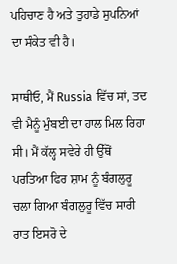ਪਹਿਚਾਣ ਹੈ ਅਤੇ ਤੁਹਾਡੇ ਸੁਪਨਿਆਂ ਦਾ ਸੰਕੇਤ ਵੀ ਹੈ।

ਸਾਥੀਓ, ਮੈਂ Russia ਵਿੱਚ ਸਾਂ, ਤਦ ਵੀ ਮੈਨੂੰ ਮੁੰਬਈ ਦਾ ਹਾਲ ਮਿਲ ਰਿਹਾ ਸੀ। ਮੈਂ ਕੱਲ੍ਹ ਸਵੇਰੇ ਹੀ ਉੱਥੋਂ ਪਰਤਿਆ ਫਿਰ ਸ਼ਾਮ ਨੂੰ ਬੰਗਲੁਰੂ ਚਲਾ ਗਿਆ ਬੰਗਲੁਰੂ ਵਿੱਚ ਸਾਰੀ ਰਾਤ ਇਸਰੋ ਦੇ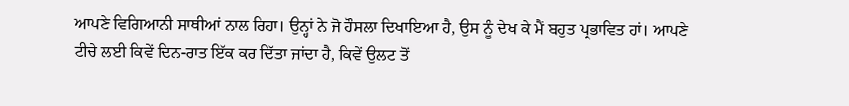ਆਪਣੇ ਵਿਗਿਆਨੀ ਸਾਥੀਆਂ ਨਾਲ ਰਿਹਾ। ਉਨ੍ਹਾਂ ਨੇ ਜੋ ਹੌਸਲਾ ਦਿਖਾਇਆ ਹੈ, ਉਸ ਨੂੰ ਦੇਖ ਕੇ ਮੈਂ ਬਹੁਤ ਪ੍ਰਭਾਵਿਤ ਹਾਂ। ਆਪਣੇ ਟੀਚੇ ਲਈ ਕਿਵੇਂ ਦਿਨ-ਰਾਤ ਇੱਕ ਕਰ ਦਿੱਤਾ ਜਾਂਦਾ ਹੈ, ਕਿਵੇਂ ਉਲਟ ਤੋਂ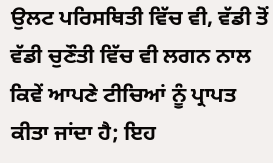ਉਲਟ ਪਰਿਸਥਿਤੀ ਵਿੱਚ ਵੀ, ਵੱਡੀ ਤੋਂ ਵੱਡੀ ਚੁਣੌਤੀ ਵਿੱਚ ਵੀ ਲਗਨ ਨਾਲ ਕਿਵੇਂ ਆਪਣੇ ਟੀਚਿਆਂ ਨੂੰ ਪ੍ਰਾਪਤ ਕੀਤਾ ਜਾਂਦਾ ਹੈ; ਇਹ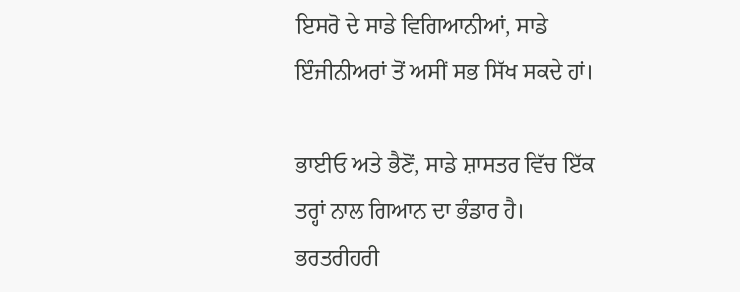ਇਸਰੋ ਦੇ ਸਾਡੇ ਵਿਗਿਆਨੀਆਂ, ਸਾਡੇ ਇੰਜੀਨੀਅਰਾਂ ਤੋਂ ਅਸੀਂ ਸਭ ਸਿੱਖ ਸਕਦੇ ਹਾਂ।

ਭਾਈਓ ਅਤੇ ਭੈਣੋਂ, ਸਾਡੇ ਸ਼ਾਸਤਰ ਵਿੱਚ ਇੱਕ ਤਰ੍ਹਾਂ ਨਾਲ ਗਿਆਨ ਦਾ ਭੰਡਾਰ ਹੈ। ਭਰਤਰੀਹਰੀ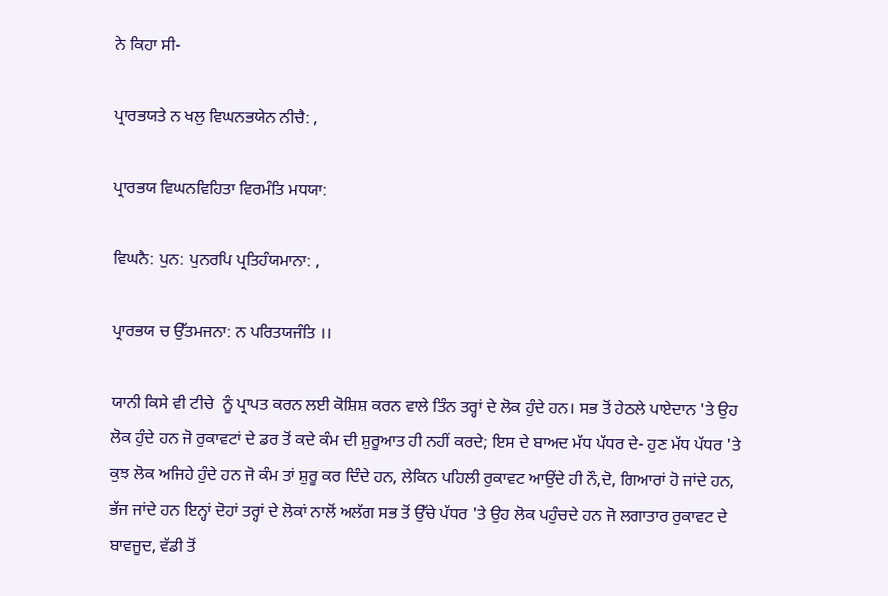ਨੇ ਕਿਹਾ ਸੀ-

ਪ੍ਰਾਰਭਯਤੇ ਨ ਖਲੁ ਵਿਘਨਭਯੇਨ ਨੀਚੈ: ,

ਪ੍ਰਾਰਭਯ ਵਿਘਨਵਿਹਿਤਾ ਵਿਰਮੰਤਿ ਮਧਯਾ:

ਵਿਘਨੈ: ਪੁਨ: ਪੁਨਰਪਿ ਪ੍ਰਤਿਹੰਯਮਾਨਾ: ,

ਪ੍ਰਾਰਭਯ ਚ ਉੱਤਮਜਨਾ: ਨ ਪਰਿਤਯਜੰਤਿ ।।

ਯਾਨੀ ਕਿਸੇ ਵੀ ਟੀਚੇ  ਨੂੰ ਪ੍ਰਾਪਤ ਕਰਨ‍ ਲਈ ਕੋਸ਼ਿਸ਼ ਕਰਨ ਵਾਲੇ ਤਿੰਨ ਤਰ੍ਹਾਂ ਦੇ ਲੋਕ ਹੁੰਦੇ ਹਨ। ਸਭ ਤੋਂ ਹੇਠਲੇ ਪਾਏਦਾਨ 'ਤੇ ਉਹ ਲੋਕ ਹੁੰਦੇ ਹਨ ਜੋ ਰੁਕਾਵਟਾਂ ਦੇ ਡਰ ਤੋਂ ਕਦੇ ਕੰਮ ਦੀ ਸ਼ੁਰੂਆਤ ਹੀ ਨਹੀਂ ਕਰਦੇ; ਇਸ ਦੇ ਬਾਅਦ ਮੱਧ ਪੱਧਰ ਦੇ- ਹੁਣ ਮੱਧ ਪੱਧਰ 'ਤੇ ਕੁਝ ਲੋਕ ਅਜਿਹੇ ਹੁੰਦੇ ਹਨ ਜੋ ਕੰਮ ਤਾਂ ਸ਼ੁਰੂ ਕਰ ਦਿੰਦੇ ਹਨ, ਲੇਕਿਨ ਪਹਿਲੀ ਰੁਕਾਵਟ ਆਉਂਦੇ ਹੀ ਨੌ,ਦੋ, ਗਿਆਰਾਂ ਹੋ ਜਾਂਦੇ ਹਨ, ਭੱਜ ਜਾਂਦੇ ਹਨ ਇਨ੍ਹਾਂ ਦੋਹਾਂ ਤਰ੍ਹਾਂ ਦੇ ਲੋਕਾਂ ਨਾਲੋਂ ਅਲੱਗ ਸਭ ਤੋਂ ਉੱਚੇ ਪੱਧਰ 'ਤੇ ਉਹ ਲੋਕ ਪਹੁੰਚਦੇ ਹਨ ਜੋ ਲਗਾਤਾਰ ਰੁਕਾਵਟ ਦੇ ਬਾਵਜੂਦ, ਵੱਡੀ ਤੋਂ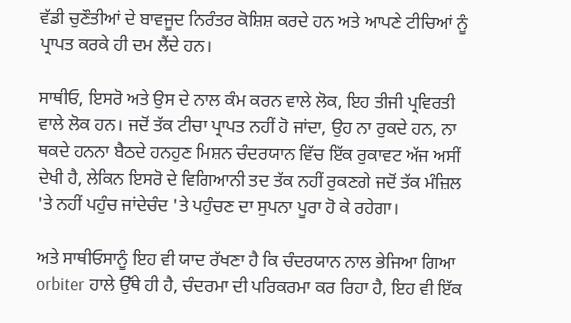ਵੱਡੀ ਚੁਣੌਤੀਆਂ ਦੇ ਬਾਵਜੂਦ ਨਿਰੰਤਰ ਕੋਸ਼ਿਸ਼ ਕਰਦੇ ਹਨ ਅਤੇ ਆਪਣੇ ਟੀਚਿਆਂ ਨੂੰ ਪ੍ਰਾਪਤ ਕਰਕੇ ਹੀ ਦਮ ਲੈਂਦੇ ਹਨ।

ਸਾਥੀਓ, ਇਸਰੋ ਅਤੇ ਉਸ ਦੇ ਨਾਲ ਕੰਮ ਕਰਨ ਵਾਲੇ ਲੋਕ, ਇਹ ਤੀਜੀ ਪ੍ਰਵਿਰਤੀ ਵਾਲੇ ਲੋਕ ਹਨ। ਜਦੋਂ ਤੱਕ ਟੀਚਾ ਪ੍ਰਾਪਤ ਨਹੀਂ ਹੋ ਜਾਂਦਾ, ਉਹ ਨਾ ਰੁਕਦੇ ਹਨ, ਨਾ ਥਕਦੇ ਹਨਨਾ ਬੈਠਦੇ ਹਨਹੁਣ ਮਿਸ਼ਨ ਚੰਦਰਯਾਨ ਵਿੱਚ ਇੱਕ ਰੁਕਾਵਟ ਅੱਜ ਅਸੀਂ ਦੇਖੀ ਹੈ, ਲੇਕਿਨ ਇਸਰੋ ਦੇ ਵਿਗਿਆਨੀ ਤਦ ਤੱਕ ਨਹੀਂ ਰੁਕਣਗੇ ਜਦੋਂ ਤੱਕ ਮੰ‍ਜ਼ਿਲ 'ਤੇ ਨਹੀਂ ਪਹੁੰਚ ਜਾਂਦੇਚੰਦ 'ਤੇ ਪਹੁੰਚਣ ਦਾ ਸੁਪਨਾ ਪੂਰਾ ਹੋ ਕੇ ਰਹੇਗਾ।

ਅਤੇ ਸਾਥੀਓਸਾਨੂੰ ਇਹ ਵੀ ਯਾਦ ਰੱਖਣਾ ਹੈ ਕਿ ਚੰਦਰਯਾਨ ਨਾਲ ਭੇਜਿਆ ਗਿਆ orbiter ਹਾਲੇ ਉੱਥੇ ਹੀ ਹੈ, ਚੰਦਰਮਾ ਦੀ ਪਰਿਕਰਮਾ ਕਰ ਰਿਹਾ ਹੈ, ਇਹ ਵੀ ਇੱਕ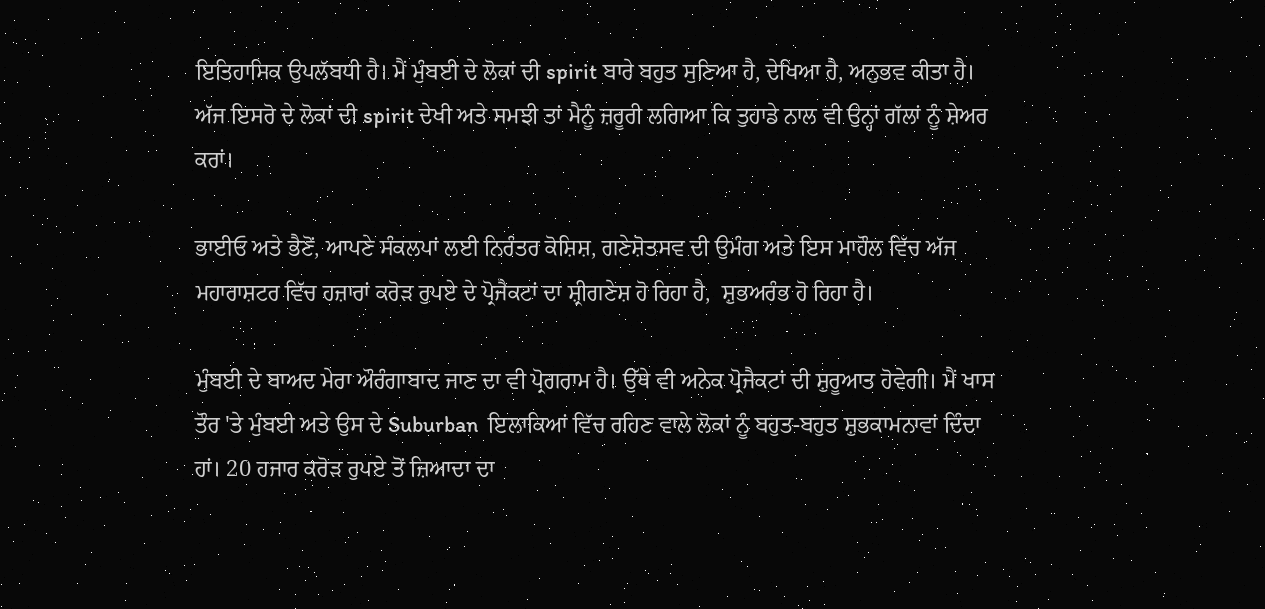ਇਤਿਹਾਸਿਕ ਉਪਲੱਬਧੀ ਹੈ। ਮੈਂ ਮੁੰਬਈ ਦੇ ਲੋਕਾਂ ਦੀ spirit ਬਾਰੇ ਬਹੁਤ ਸੁਣਿਆ ਹੈ, ਦੇਖਿਆ ਹੈ, ਅਨੁਭਵ ਕੀਤਾ ਹੈ। ਅੱਜ ਇਸਰੋ ਦੇ ਲੋਕਾਂ ਦੀ spirit ਦੇਖੀ ਅਤੇ ਸਮਝੀ ਤਾਂ ਮੈਨੂੰ ਜ਼ਰੂਰੀ ਲਗਿਆ ਕਿ ਤੁਹਾਡੇ ਨਾਲ ਵੀ ਉਨ੍ਹਾਂ ਗੱਲਾਂ ਨੂੰ ਸ਼ੇਅਰ ਕਰਾਂ।

ਭਾਈਓ ਅਤੇ ਭੈਣੋਂ, ਆਪਣੇ ਸੰਕਲਪਾਂ ਲਈ ਨਿਰੰਤਰ ਕੋਸ਼ਿਸ਼, ਗਣੇਸ਼ੋਤਸਵ ਦੀ ਉਮੰਗ ਅਤੇ ਇਸ ਮਾਹੌਲ ਵਿੱਚ ਅੱਜ ਮਹਾਰਾਸ਼ਟਰ ਵਿੱਚ ਹਜ਼ਾਰਾਂ ਕਰੋੜ ਰੁਪਏ ਦੇ ਪ੍ਰੋਜੈਕਟਾਂ ਦਾ ਸ਼੍ਰੀਗਣੇਸ਼ ਹੋ ਰਿਹਾ ਹੈ,  ਸ਼ੁਭਅਰੰਭ ਹੋ ਰਿਹਾ ਹੈ।

ਮੁੰਬਈ ਦੇ ਬਾਅਦ ਮੇਰਾ ਔਰੰਗਾਬਾਦ ਜਾਣ ਦਾ ਵੀ ਪ੍ਰੋਗਰਾਮ ਹੈ। ਉੱਥੇ ਵੀ ਅਨੇਕ ਪ੍ਰੋਜੈਕਟਾਂ ਦੀ ਸ਼ੁਰੂਆਤ ਹੋਵੇਗੀ। ਮੈਂ ਖਾਸ ਤੌਰ 'ਤੇ ਮੁੰਬਈ ਅਤੇ ਉਸ ਦੇ Suburban  ਇਲਾਕਿਆਂ ਵਿੱਚ ਰਹਿਣ ਵਾਲੇ ਲੋਕਾਂ ਨੂੰ ਬਹੁਤ-ਬਹੁਤ ਸ਼ੁਭਕਾਮਨਾਵਾਂ ਦਿੰਦਾ ਹਾਂ। 20 ਹਜਾਰ ਕਰੋੜ ਰੁਪਏ ਤੋਂ ਜ਼ਿਆਦਾ ਦਾ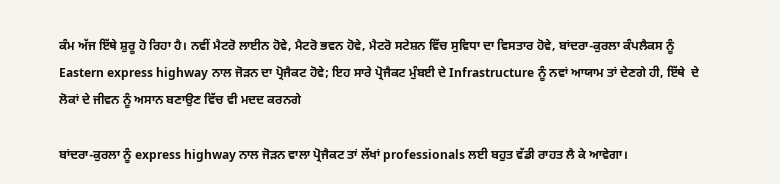ਕੰਮ ਅੱਜ ਇੱਥੇ ਸ਼ੁਰੂ ਹੋ ਰਿਹਾ ਹੈ। ਨਵੀਂ ਮੈਟਰੋ ਲਾਈਨ ਹੋਵੇ, ਮੈਟਰੋ ਭਵਨ ਹੋਵੇ, ਮੈਟਰੋ ਸਟੇਸ਼ਨ ਵਿੱਚ ਸੁਵਿਧਾ ਦਾ ਵਿਸਤਾਰ ਹੋਵੇ, ਬਾਂਦਰਾ-ਕੁਰਲਾ ਕੰਪਲੈਕਸ ਨੂੰ Eastern express highway ਨਾਲ ਜੋੜਨ ਦਾ ਪ੍ਰੋਜੈਕਟ ਹੋਵੇ; ਇਹ ਸਾਰੇ ਪ੍ਰੋਜੈਕਟ ਮੁੰਬਈ ਦੇ Infrastructure ਨੂੰ ਨਵਾਂ ਆਯਾਮ ਤਾਂ ਦੇਣਗੇ ਹੀ, ਇੱਥੇ  ਦੇ ਲੋਕਾਂ ਦੇ ਜੀਵਨ ਨੂੰ ਅਸਾਨ ਬਣਾਉਣ ਵਿੱਚ ਵੀ ਮਦਦ ਕਰਨਗੇ

ਬਾਂਦਰਾ-ਕੁਰਲਾ ਨੂੰ express highway ਨਾਲ ਜੋੜਨ ਵਾਲਾ ਪ੍ਰੋਜੈਕਟ ਤਾਂ ਲੱਖਾਂ professionals ਲਈ ਬਹੁਤ ਵੱਡੀ ਰਾਹਤ ਲੈ ਕੇ ਆਵੇਗਾ।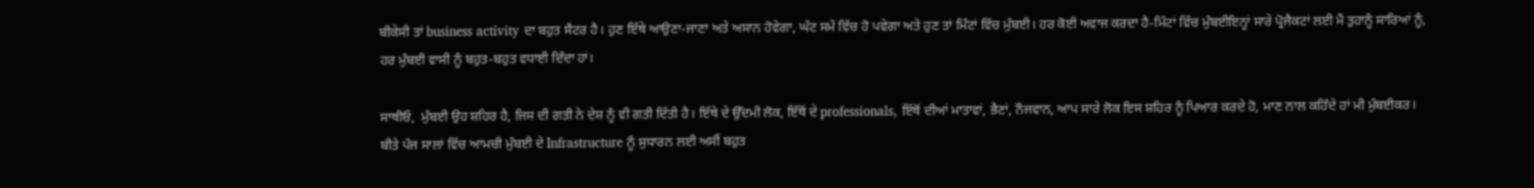ਬੀਕੇਸੀ ਤਾਂ business activity ਦਾ ਬਹੁਤ ਸੈਂਟਰ ਹੈ। ਹੁਣ ਇੱਥੇ ਆਉਣਾ-ਜਾਣਾ ਅਤੇ ਅਸਾਨ ਹੋਵੇਗਾ, ਘੱਟ ਸਮੇਂ ਵਿੱਚ ਹੋ ਪਵੇਗਾ ਅਤੇ ਹੁਣ ਤਾਂ ਮਿੰਟਾਂ ਵਿੱਚ ਮੁੰਬਈ। ਹਰ ਕੋਈ ਅਵਾਜ ਕਰਦਾ ਹੈ-ਮਿੰਟਾਂ ਵਿੱਚ ਮੁੰਬਈਇਨ੍ਹਾਂ ਸਾਰੇ ਪ੍ਰੋਜੈਕਟਾਂ ਲਈ ਮੈਂ ਤੁਹਾਨੂੰ ਸਾਰਿਆਂ ਨੂੰ, ਹਰ ਮੁੰਬਈ ਵਾਸੀ ਨੂੰ ਬਹੁਤ-ਬਹੁਤ ਵਧਾਈ ਦਿੰਦਾ ਹਾਂ।

ਸਾਥੀਓ,  ਮੁੰਬਈ ਉਹ ਸ਼ਹਿਰ ਹੈ, ਜਿਸ ਦੀ ਗਤੀ ਨੇ ਦੇਸ਼ ਨੂੰ ਵੀ ਗਤੀ ਦਿੱਤੀ ਹੈ। ਇੱਥੇ ਦੇ ਉੱਦਮੀ ਲੋਕ, ਇੱਥੋਂ ਦੇ professionals, ਇੱਥੋਂ ਦੀਆਂ ਮਾਤਾਵਾਂ, ਭੈਣਾਂ, ਨੌਜਵਾਨ, ਆਪ ਸਾਰੇ ਲੋਕ ਇਸ ਸ਼ਹਿਰ ਨੂੰ ਪਿਆਰ ਕਰਦੇ ਹੋ, ਮਾਣ ਨਾਲ ਕਹਿੰਦੇ ਹਾਂ ਮੀ ਮੁੰਬਈਕਰ। ਬੀਤੇ ਪੰਜ ਸਾਲਾਂ ਵਿੱਚ ਆਮਚੀ ਮੁੰਬਈ ਦੇ Infrastructure ਨੂੰ ਸੁਧਾਰਨ ਲਈ ਅਸੀਂ ਬਹੁਤ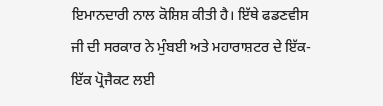ਇਮਾਨਦਾਰੀ ਨਾਲ ਕੋਸ਼ਿਸ਼ ਕੀਤੀ ਹੈ। ਇੱਥੇ ਫਡਣਵੀਸ ਜੀ ਦੀ ਸਰਕਾਰ ਨੇ ਮੁੰਬਈ ਅਤੇ ਮਹਾਰਾਸ਼ਟਰ ਦੇ ਇੱਕ-ਇੱਕ ਪ੍ਰੋਜੈਕਟ ਲਈ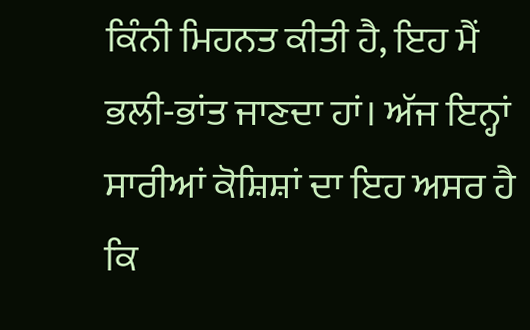ਕਿੰਨੀ ਮਿਹਨਤ ਕੀਤੀ ਹੈ, ਇਹ ਮੈਂ ਭਲੀ-ਭਾਂਤ ਜਾਣਦਾ ਹਾਂ। ਅੱਜ ਇਨ੍ਹਾਂ ਸਾਰੀਆਂ ਕੋਸ਼ਿਸ਼ਾਂ ਦਾ ਇਹ ਅਸਰ ਹੈ ਕਿ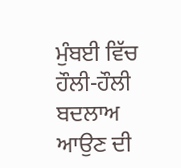ਮੁੰਬਈ ਵਿੱਚ ਹੌਲੀ-ਹੌਲੀ ਬਦਲਾਅ ਆਉਣ ਦੀ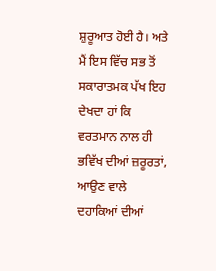ਸ਼ੁਰੂਆਤ ਹੋਈ ਹੈ। ਅਤੇ ਮੈਂ ਇਸ ਵਿੱਚ ਸਭ ਤੋਂ ਸਕਾਰਾਤਮਕ ਪੱਖ ਇਹ ਦੇਖਦਾ ਹਾਂ ਕਿ ਵਰਤਮਾਨ ਨਾਲ ਹੀ ਭਵਿੱਖ ਦੀਆਂ ਜ਼ਰੂਰਤਾਂ, ਆਉਣ ਵਾਲੇ ਦਹਾਕਿਆਂ ਦੀਆਂ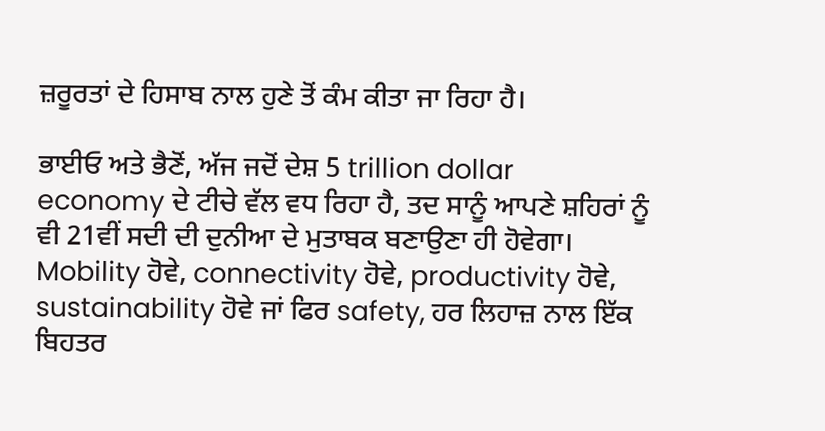ਜ਼ਰੂਰਤਾਂ ਦੇ ਹਿਸਾਬ ਨਾਲ ਹੁਣੇ ਤੋਂ ਕੰਮ ਕੀਤਾ ਜਾ ਰਿਹਾ ਹੈ।

ਭਾਈਓ ਅਤੇ ਭੈਣੋਂ, ਅੱਜ ਜਦੋਂ ਦੇਸ਼ 5 trillion dollar  economy ਦੇ ਟੀਚੇ ਵੱਲ ਵਧ ਰਿਹਾ ਹੈ, ਤਦ ਸਾਨੂੰ ਆਪਣੇ ਸ਼ਹਿਰਾਂ ਨੂੰ ਵੀ 21ਵੀਂ ਸਦੀ ਦੀ ਦੁਨੀਆ ਦੇ ਮੁਤਾਬਕ ਬਣਾਉਣਾ ਹੀ ਹੋਵੇਗਾ। Mobility ਹੋਵੇ, connectivity ਹੋਵੇ, productivity ਹੋਵੇ, sustainability ਹੋਵੇ ਜਾਂ ਫਿਰ safety, ਹਰ ਲਿਹਾਜ਼ ਨਾਲ ਇੱਕ ਬਿਹਤਰ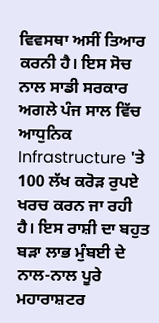ਵਿਵਸਥਾ ਅਸੀਂ ਤਿਆਰ ਕਰਨੀ ਹੈ। ਇਸ ਸੋਚ ਨਾਲ ਸਾਡੀ ਸਰਕਾਰ ਅਗਲੇ ਪੰਜ ਸਾਲ ਵਿੱਚ ਆਧੁਨਿਕ Infrastructure 'ਤੇ 100 ਲੱਖ ਕਰੋੜ ਰੁਪਏ ਖਰਚ ਕਰਨ ਜਾ ਰਹੀ ਹੈ। ਇਸ ਰਾਸ਼ੀ ਦਾ ਬਹੁਤ ਬੜਾ ਲਾਭ ਮੁੰਬਈ ਦੇ ਨਾਲ-ਨਾਲ ਪੂਰੇ ਮਹਾਰਾਸ਼ਟਰ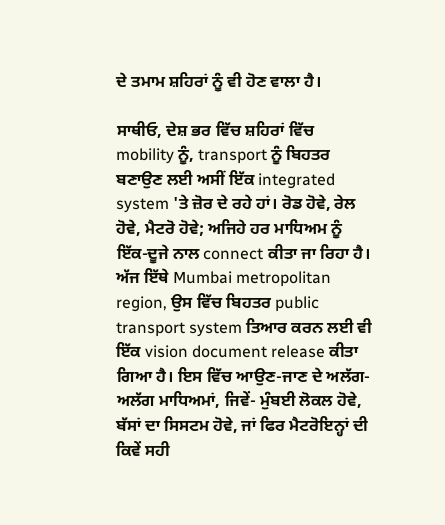ਦੇ ਤਮਾਮ ਸ਼ਹਿਰਾਂ ਨੂੰ ਵੀ ਹੋਣ ਵਾਲਾ ਹੈ।

ਸਾਥੀਓ, ਦੇਸ਼ ਭਰ ਵਿੱਚ ਸ਼ਹਿਰਾਂ ਵਿੱਚ mobility ਨੂੰ, transport ਨੂੰ ਬਿਹਤਰ ਬਣਾਉਣ ਲਈ ਅਸੀਂ ਇੱਕ integrated system 'ਤੇ ਜ਼ੋਰ ਦੇ ਰਹੇ ਹਾਂ। ਰੋਡ ਹੋਵੇ, ਰੇਲ ਹੋਵੇ, ਮੈਟਰੋ ਹੋਵੇ; ਅਜਿਹੇ ਹਰ ਮਾਧਿਅਮ ਨੂੰ ਇੱਕ-ਦੂਜੇ ਨਾਲ connect ਕੀਤਾ ਜਾ ਰਿਹਾ ਹੈ। ਅੱਜ ਇੱਥੇ Mumbai metropolitan region, ਉਸ ਵਿੱਚ ਬਿਹਤਰ public transport system ਤਿਆਰ ਕਰਨ ਲਈ ਵੀ ਇੱਕ vision document release ਕੀਤਾ ਗਿਆ ਹੈ। ਇਸ ਵਿੱਚ ਆਉਣ-ਜਾਣ ਦੇ ਅਲੱਗ-ਅਲੱਗ ਮਾਧਿਅਮਾਂ, ਜਿਵੇਂ- ਮੁੰਬਈ ਲੋਕਲ ਹੋਵੇ, ਬੱਸਾਂ ਦਾ ਸਿਸਟਮ ਹੋਵੇ, ਜਾਂ ਫਿਰ ਮੈਟਰੋਇਨ੍ਹਾਂ ਦੀ ਕਿਵੇਂ ਸਹੀ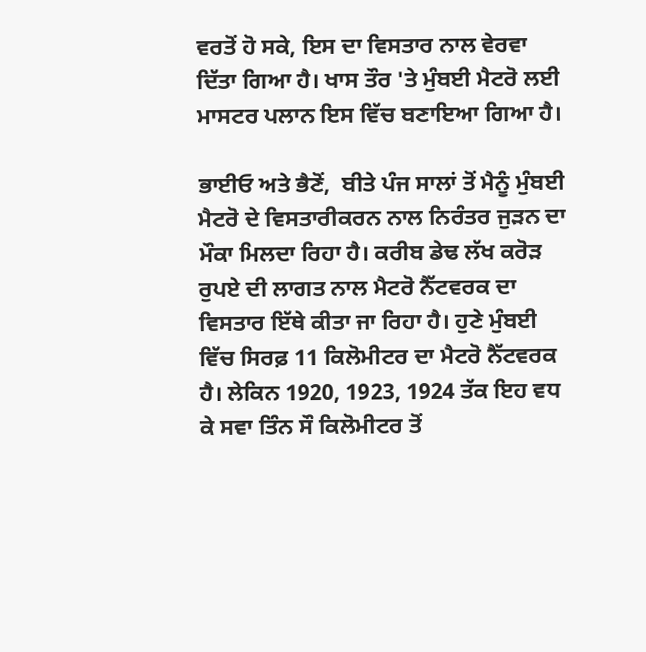ਵਰਤੋਂ ਹੋ ਸਕੇ, ਇਸ ਦਾ ਵਿਸਤਾਰ ਨਾਲ ਵੇਰਵਾ ਦਿੱਤਾ ਗਿਆ ਹੈ। ਖਾਸ ਤੌਰ 'ਤੇ ਮੁੰਬਈ ਮੈਟਰੋ ਲਈ ਮਾਸਟਰ ਪਲਾਨ ਇਸ ਵਿੱਚ ਬਣਾਇਆ ਗਿਆ ਹੈ।

ਭਾਈਓ ਅਤੇ ਭੈਣੋਂ,  ਬੀਤੇ ਪੰਜ ਸਾਲਾਂ ਤੋਂ ਮੈਨੂੰ ਮੁੰਬਈ ਮੈਟਰੋ ਦੇ ਵਿਸਤਾਰੀਕਰਨ ਨਾਲ ਨਿਰੰਤਰ ਜੁੜਨ ਦਾ ਮੌਕਾ ਮਿਲਦਾ ਰਿਹਾ ਹੈ। ਕਰੀਬ ਡੇਢ ਲੱਖ ਕਰੋੜ ਰੁਪਏ ਦੀ ਲਾਗਤ ਨਾਲ ਮੈਟਰੋ ਨੈੱਟਵਰਕ ਦਾ ਵਿਸਤਾਰ ਇੱਥੇ ਕੀਤਾ ਜਾ ਰਿਹਾ ਹੈ। ਹੁਣੇ ਮੁੰਬਈ ਵਿੱਚ ਸਿਰਫ਼ 11 ਕਿਲੋਮੀਟਰ ਦਾ ਮੈਟਰੋ ਨੈੱਟਵਰਕ ਹੈ। ਲੇਕਿਨ 1920, 1923, 1924 ਤੱਕ ਇਹ ਵਧ ਕੇ ਸਵਾ ਤਿੰਨ ਸੌ ਕਿਲੋਮੀਟਰ ਤੋਂ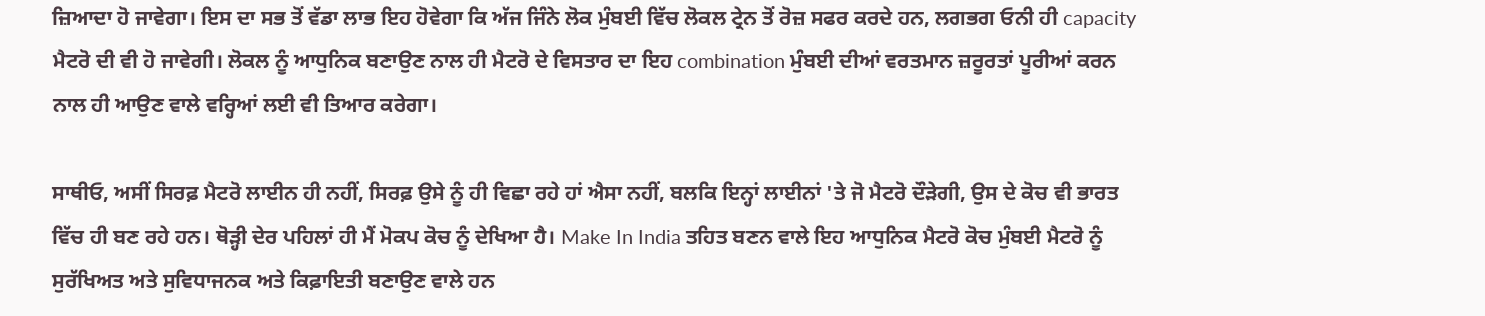ਜ਼ਿਆਦਾ ਹੋ ਜਾਵੇਗਾ। ਇਸ ਦਾ ਸਭ ਤੋਂ ਵੱਡਾ ਲਾਭ ਇਹ ਹੋਵੇਗਾ ਕਿ ਅੱਜ ਜਿੰਨੇ ਲੋਕ ਮੁੰਬਈ ਵਿੱਚ ਲੋਕਲ ਟ੍ਰੇਨ ਤੋਂ ਰੋਜ਼ ਸਫਰ ਕਰਦੇ ਹਨ, ਲਗਭਗ ਓਨੀ ਹੀ capacity ਮੈਟਰੋ ਦੀ ਵੀ ਹੋ ਜਾਵੇਗੀ। ਲੋਕਲ ਨੂੰ ਆਧੁਨਿਕ ਬਣਾਉਣ ਨਾਲ ਹੀ ਮੈਟਰੋ ਦੇ ਵਿਸਤਾਰ ਦਾ ਇਹ combination ਮੁੰਬਈ ਦੀਆਂ ਵਰਤਮਾਨ ਜ਼ਰੂਰਤਾਂ ਪੂਰੀਆਂ ਕਰਨ ਨਾਲ ਹੀ ਆਉਣ ਵਾਲੇ ਵਰ੍ਹਿਆਂ ਲਈ ਵੀ ਤਿਆਰ ਕਰੇਗਾ।

ਸਾਥੀਓ, ਅਸੀਂ ਸਿਰਫ਼ ਮੈਟਰੋ ਲਾਈਨ ਹੀ ਨਹੀਂ, ਸਿਰਫ਼ ਉਸੇ ਨੂੰ ਹੀ ਵਿਛਾ ਰਹੇ ਹਾਂ ਐਸਾ ਨਹੀਂ, ਬਲਕਿ ਇਨ੍ਹਾਂ ਲਾਈਨਾਂ 'ਤੇ ਜੋ ਮੈਟਰੋ ਦੌੜੇਗੀ, ਉਸ ਦੇ ਕੋਚ ਵੀ ਭਾਰਤ ਵਿੱਚ ਹੀ ਬਣ ਰਹੇ ਹਨ। ਥੋੜ੍ਹੀ ਦੇਰ ਪਹਿਲਾਂ ਹੀ ਮੈਂ ਮੋਕਪ ਕੋਚ ਨੂੰ ਦੇਖਿਆ ਹੈ। Make In India ਤਹਿਤ ਬਣਨ ਵਾਲੇ ਇਹ ਆਧੁਨਿਕ ਮੈਟਰੋ ਕੋਚ ਮੁੰਬਈ ਮੈਟਰੋ ਨੂੰ ਸੁਰੱਖਿਅਤ ਅਤੇ ਸੁਵਿਧਾਜਨਕ ਅਤੇ ਕਿਫ਼ਾਇਤੀ ਬਣਾਉਣ ਵਾਲੇ ਹਨ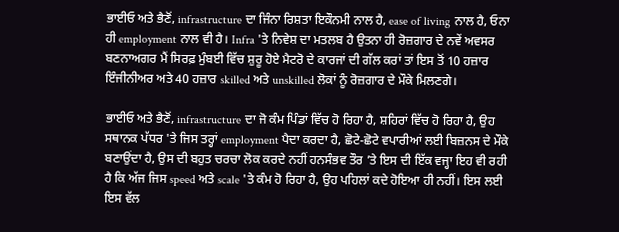ਭਾਈਓ ਅਤੇ ਭੈਣੋਂ, infrastructure ਦਾ ਜਿੰਨਾ ਰਿਸ਼ਤਾ ਇਕੌਨਮੀ ਨਾਲ ਹੈ, ease of living ਨਾਲ ਹੈ, ਓਨਾ ਹੀ employment ਨਾਲ ਵੀ ਹੈ। Infra 'ਤੇ ਨਿਵੇਸ਼ ਦਾ ਮਤਲਬ ਹੈ ਉਤਨਾ ਹੀ ਰੋਜ਼ਗਾਰ ਦੇ ਨਵੇਂ ਅਵਸਰ ਬਣਨਾਅਗਰ ਮੈਂ ਸਿਰਫ਼ ਮੁੰਬਈ ਵਿੱਚ ਸ਼ੁਰੂ ਹੋਏ ਮੈਟਰੋ ਦੇ ਕਾਰਜਾਂ ਦੀ ਗੱਲ ਕਰਾਂ ਤਾਂ ਇਸ ਤੋਂ 10 ਹਜ਼ਾਰ ਇੰਜੀਨੀਅਰ ਅਤੇ 40 ਹਜ਼ਾਰ skilled ਅਤੇ unskilled ਲੋਕਾਂ ਨੂੰ ਰੋਜ਼ਗਾਰ ਦੇ ਮੌਕੇ ਮਿਲਣਗੇ।

ਭਾਈਓ ਅਤੇ ਭੈਣੋਂ, infrastructure ਦਾ ਜੋ ਕੰਮ ਪਿੰਡਾਂ ਵਿੱਚ ਹੋ ਰਿਹਾ ਹੈ, ਸ਼ਹਿਰਾਂ ਵਿੱਚ ਹੋ ਰਿਹਾ ਹੈ, ਉਹ ਸਥਾਨਕ ਪੱਧਰ 'ਤੇ ਜਿਸ ਤਰ੍ਹਾਂ employment ਪੈਦਾ ਕਰਦਾ ਹੈ, ਛੋਟੇ-ਛੋਟੇ ਵਪਾਰੀਆਂ ਲਈ ਬਿਜ਼ਨਸ ਦੇ ਮੌਕੇ ਬਣਾਉਂਦਾ ਹੈ, ਉਸ ਦੀ ਬਹੁਤ ਚਰਚਾ ਲੋਕ ਕਰਦੇ ਨਹੀਂ ਹਨਸੰਭਵ ਤੌਰ ’ਤੇ ਇਸ ਦੀ ਇੱਕ ਵਜ੍ਹਾ ਇਹ ਵੀ ਰਹੀ ਹੈ ਕਿ ਅੱਜ ਜਿਸ speed ਅਤੇ scale 'ਤੇ ਕੰਮ ਹੋ ਰਿਹਾ ਹੈ, ਉਹ ਪਹਿਲਾਂ ਕਦੇ ਹੋਇਆ ਹੀ ਨਹੀਂ। ਇਸ ਲਈ ਇਸ ਵੱਲ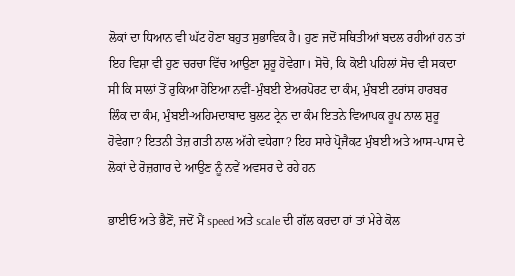ਲੋਕਾਂ ਦਾ ਧਿਆਨ ਵੀ ਘੱਟ ਹੋਣਾ ਬਹੁਤ ਸੁਭਾਵਿਕ ਹੈ। ਹੁਣ ਜਦੋਂ ਸਥਿਤੀਆਂ ਬਦਲ ਰਹੀਆਂ ਹਨ ਤਾਂ ਇਹ ਵਿਸ਼ਾ ਵੀ ਹੁਣ ਚਰਚਾ ਵਿੱਚ ਆਉਣਾ ਸ਼ੁਰੂ ਹੋਵੇਗਾ। ਸੋਚੋ, ਕਿ ਕੋਈ ਪਹਿਲਾਂ ਸੋਚ ਵੀ ਸਕਦਾ ਸੀ ਕਿ ਸਾਲਾਂ ਤੋਂ ਰੁਕਿਆ ਹੋਇਆ ਨਵੀਂ-ਮੁੰਬਈ ਏਅਰਪੋਰਟ ਦਾ ਕੰਮ, ਮੁੰਬਈ ਟਰਾਂਸ ਹਾਰਬਰ ਲਿੰਕ ਦਾ ਕੰਮ, ਮੁੰਬਈ-ਅਹਿਮਦਾਬਾਦ ਬੁਲਟ ਟ੍ਰੇਨ ਦਾ ਕੰਮ ਇਤਨੇ ਵਿਆਪਕ ਰੂਪ ਨਾਲ ਸ਼ੁਰੂ ਹੋਵੇਗਾ? ਇਤਨੀ ਤੇਜ਼ ਗਤੀ ਨਾਲ ਅੱਗੇ ਵਧੇਗਾ? ਇਹ ਸਾਰੇ ਪ੍ਰੋਜੈਕਟ ਮੁੰਬਈ ਅਤੇ ਆਸ-ਪਾਸ ਦੇ ਲੋਕਾਂ ਦੇ ਰੋਜ਼ਗਾਰ ਦੇ ਆਉਣ ਨੂੰ ਨਵੇਂ ਅਵਸਰ ਦੇ ਰਹੇ ਹਨ

ਭਾਈਓ ਅਤੇ ਭੈਣੋਂ, ਜਦੋਂ ਮੈਂ speed ਅਤੇ scale ਦੀ ਗੱਲ ਕਰਦਾ ਹਾਂ ਤਾਂ ਮੇਰੇ ਕੋਲ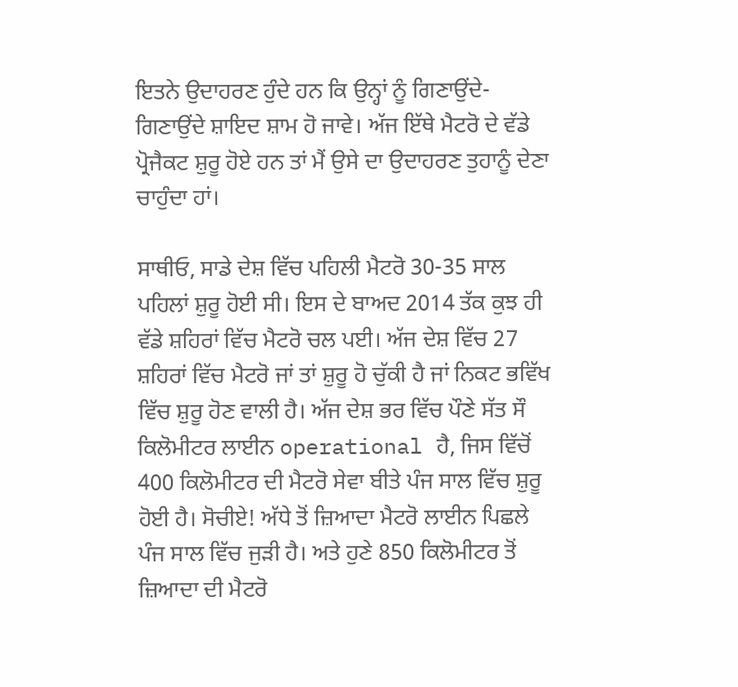ਇਤਨੇ ਉਦਾਹਰਣ ਹੁੰਦੇ ਹਨ ਕਿ ਉਨ੍ਹਾਂ ਨੂੰ ਗਿਣਾਉਂਦੇ-ਗਿਣਾਉਂਦੇ ਸ਼ਾਇਦ ਸ਼ਾਮ ਹੋ ਜਾਵੇ। ਅੱਜ ਇੱਥੇ ਮੈਟਰੋ ਦੇ ਵੱਡੇ ਪ੍ਰੋਜੈਕਟ ਸ਼ੁਰੂ ਹੋਏ ਹਨ ਤਾਂ ਮੈਂ ਉਸੇ ਦਾ ਉਦਾਹਰਣ ਤੁਹਾਨੂੰ ਦੇਣਾ ਚਾਹੁੰਦਾ ਹਾਂ।

ਸਾਥੀਓ, ਸਾਡੇ ਦੇਸ਼ ਵਿੱਚ ਪਹਿਲੀ ਮੈਟਰੋ 30-35 ਸਾਲ ਪਹਿਲਾਂ ਸ਼ੁਰੂ ਹੋਈ ਸੀ। ਇਸ ਦੇ ਬਾਅਦ 2014 ਤੱਕ ਕੁਝ ਹੀ ਵੱਡੇ ਸ਼ਹਿਰਾਂ ਵਿੱਚ ਮੈਟਰੋ ਚਲ ਪਈ। ਅੱਜ ਦੇਸ਼ ਵਿੱਚ 27 ਸ਼ਹਿਰਾਂ ਵਿੱਚ ਮੈਟਰੋ ਜਾਂ ਤਾਂ ਸ਼ੁਰੂ ਹੋ ਚੁੱਕੀ ਹੈ ਜਾਂ ਨਿਕਟ ਭਵਿੱਖ ਵਿੱਚ ਸ਼ੁਰੂ ਹੋਣ ਵਾਲੀ ਹੈ। ਅੱਜ ਦੇਸ਼ ਭਰ ਵਿੱਚ ਪੌਣੇ ਸੱਤ ਸੌ ਕਿਲੋਮੀਟਰ ਲਾਈਨ operational ਹੈ, ਜਿਸ ਵਿੱਚੋਂ 400 ਕਿਲੋਮੀਟਰ ਦੀ ਮੈਟਰੋ ਸੇਵਾ ਬੀਤੇ ਪੰਜ ਸਾਲ ਵਿੱਚ ਸ਼ੁਰੂ ਹੋਈ ਹੈ। ਸੋਚੀਏ! ਅੱਧੇ ਤੋਂ ਜ਼ਿਆਦਾ ਮੈਟਰੋ ਲਾਈਨ ਪਿਛਲੇ ਪੰਜ ਸਾਲ ਵਿੱਚ ਜੁੜੀ ਹੈ। ਅਤੇ ਹੁਣੇ 850 ਕਿਲੋਮੀਟਰ ਤੋਂ ਜ਼ਿਆਦਾ ਦੀ ਮੈਟਰੋ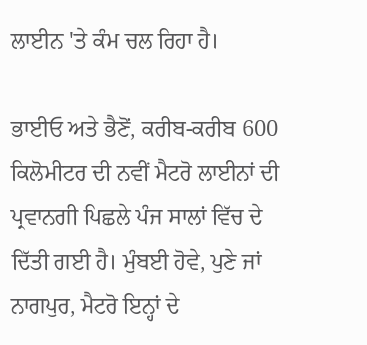ਲਾਈਨ 'ਤੇ ਕੰਮ ਚਲ ਰਿਹਾ ਹੈ।

ਭਾਈਓ ਅਤੇ ਭੈਣੋਂ, ਕਰੀਬ-ਕਰੀਬ 600 ਕਿਲੋਮੀਟਰ ਦੀ ਨਵੀਂ ਮੈਟਰੋ ਲਾਈਨਾਂ ਦੀ ਪ੍ਰਵਾਨਗੀ ਪਿਛਲੇ ਪੰਜ ਸਾਲਾਂ ਵਿੱਚ ਦੇ ਦਿੱਤੀ ਗਈ ਹੈ। ਮੁੰਬਈ ਹੋਵੇ, ਪੁਣੇ ਜਾਂ ਨਾਗਪੁਰ, ਮੈਟਰੋ ਇਨ੍ਹਾਂ ਦੇ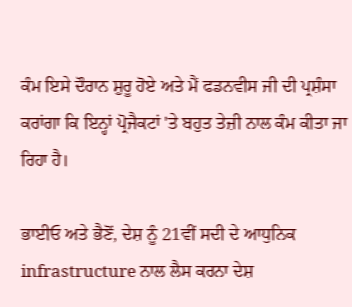ਕੰਮ ਇਸੇ ਦੌਰਾਨ ਸ਼ੁਰੂ ਹੋਏ ਅਤੇ ਮੈਂ ਫਡਨਵੀਸ ਜੀ ਦੀ ਪ੍ਰਸ਼ੰਸਾ ਕਰਾਂਗਾ ਕਿ ਇਨ੍ਹਾਂ ਪ੍ਰੋਜੈਕਟਾਂ 'ਤੇ ਬਹੁਤ ਤੇਜ਼ੀ ਨਾਲ ਕੰਮ ਕੀਤਾ ਜਾ ਰਿਹਾ ਹੈ।

ਭਾਈਓ ਅਤੇ ਭੈਣੋਂ, ਦੇਸ਼ ਨੂੰ 21ਵੀਂ ਸਦੀ ਦੇ ਆਧੁਨਿਕ infrastructure ਨਾਲ ਲੈਸ ਕਰਨਾ ਦੇਸ਼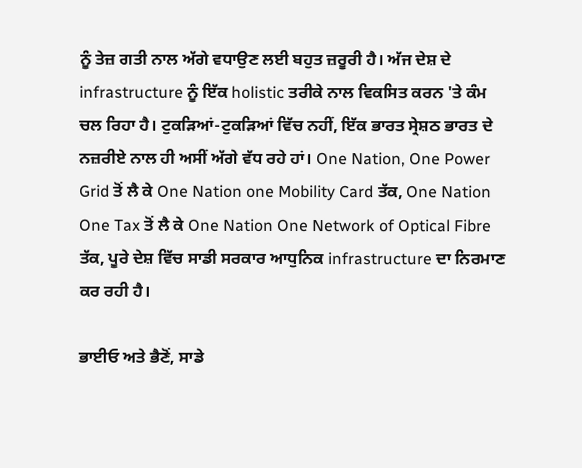ਨੂੰ ਤੇਜ਼ ਗਤੀ ਨਾਲ ਅੱਗੇ ਵਧਾਉਣ ਲਈ ਬਹੁਤ ਜ਼ਰੂਰੀ ਹੈ। ਅੱਜ ਦੇਸ਼ ਦੇ infrastructure ਨੂੰ ਇੱਕ holistic ਤਰੀਕੇ ਨਾਲ ਵਿਕਸਿਤ ਕਰਨ 'ਤੇ ਕੰਮ ਚਲ ਰਿਹਾ ਹੈ। ਟੁਕੜਿਆਂ-ਟੁਕੜਿਆਂ ਵਿੱਚ ਨਹੀਂ, ਇੱਕ ਭਾਰਤ ਸ੍ਰੇਸ਼ਠ ਭਾਰਤ ਦੇ ਨਜ਼ਰੀਏ ਨਾਲ ਹੀ ਅਸੀਂ ਅੱਗੇ ਵੱਧ ਰਹੇ ਹਾਂ। One Nation, One Power Grid ਤੋਂ ਲੈ ਕੇ One Nation one Mobility Card ਤੱਕ, One Nation One Tax ਤੋਂ ਲੈ ਕੇ One Nation One Network of Optical Fibre ਤੱਕ, ਪੂਰੇ ਦੇਸ਼ ਵਿੱਚ ਸਾਡੀ ਸਰਕਾਰ ਆਧੁਨਿਕ infrastructure ਦਾ ਨਿਰਮਾਣ ਕਰ ਰਹੀ ਹੈ।

ਭਾਈਓ ਅਤੇ ਭੈਣੋਂ, ਸਾਡੇ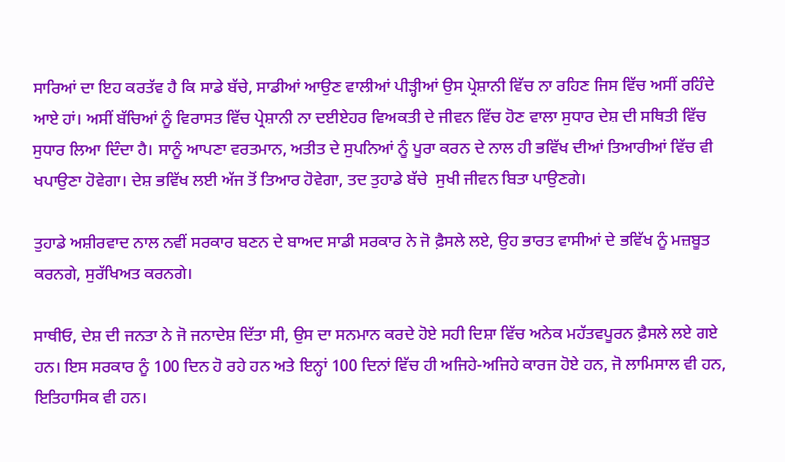ਸਾਰਿਆਂ ਦਾ ਇਹ ਕਰਤੱਵ ਹੈ ਕਿ ਸਾਡੇ ਬੱਚੇ, ਸਾਡੀਆਂ ਆਉਣ ਵਾਲੀਆਂ ਪੀੜ੍ਹੀਆਂ ਉਸ ਪ੍ਰੇਸ਼ਾਨੀ ਵਿੱਚ ਨਾ ਰਹਿਣ ਜਿਸ ਵਿੱਚ ਅਸੀਂ ਰਹਿੰਦੇ ਆਏ ਹਾਂ। ਅਸੀਂ ਬੱਚਿਆਂ ਨੂੰ ਵਿਰਾਸਤ ਵਿੱਚ ਪ੍ਰੇਸ਼ਾਨੀ ਨਾ ਦਈਏਹਰ ਵਿਅਕਤੀ ਦੇ ਜੀਵਨ ਵਿੱਚ ਹੋਣ ਵਾਲਾ ਸੁਧਾਰ ਦੇਸ਼ ਦੀ ਸਥਿਤੀ ਵਿੱਚ ਸੁਧਾਰ ਲਿਆ ਦਿੰਦਾ ਹੈ। ਸਾਨੂੰ ਆਪਣਾ ਵਰਤਮਾਨ, ਅਤੀਤ ਦੇ ਸੁਪਨਿਆਂ ਨੂੰ ਪੂਰਾ ਕਰਨ ਦੇ ਨਾਲ ਹੀ ਭਵਿੱਖ ਦੀਆਂ ਤਿਆਰੀਆਂ ਵਿੱਚ ਵੀ ਖਪਾਉਣਾ ਹੋਵੇਗਾ। ਦੇਸ਼ ਭਵਿੱਖ ਲਈ ਅੱਜ ਤੋਂ ਤਿਆਰ ਹੋਵੇਗਾ, ਤਦ ਤੁਹਾਡੇ ਬੱਚੇ  ਸੁਖੀ ਜੀਵਨ ਬਿਤਾ ਪਾਉਣਗੇ।

ਤੁਹਾਡੇ ਅਸ਼ੀਰਵਾਦ ਨਾਲ ਨਵੀਂ ਸਰਕਾਰ ਬਣਨ ਦੇ ਬਾਅਦ ਸਾਡੀ ਸਰਕਾਰ ਨੇ ਜੋ ਫ਼ੈਸਲੇ ਲਏ, ਉਹ ਭਾਰਤ ਵਾਸੀਆਂ ਦੇ ਭਵਿੱਖ ਨੂੰ ਮਜ਼ਬੂਤ ਕਰਨਗੇ, ਸੁਰੱਖਿਅਤ ਕਰਨਗੇ।

ਸਾਥੀਓ, ਦੇਸ਼ ਦੀ ਜਨਤਾ ਨੇ ਜੋ ਜਨਾਦੇਸ਼ ਦਿੱਤਾ ਸੀ, ਉਸ ਦਾ ਸਨਮਾਨ ਕਰਦੇ ਹੋਏ ਸਹੀ ਦਿਸ਼ਾ ਵਿੱਚ ਅਨੇਕ ਮਹੱਤਵਪੂਰਨ ਫ਼ੈਸਲੇ ਲਏ ਗਏ ਹਨ। ਇਸ ਸਰਕਾਰ ਨੂੰ 100 ਦਿਨ ਹੋ ਰਹੇ ਹਨ ਅਤੇ ਇਨ੍ਹਾਂ 100 ਦਿਨਾਂ ਵਿੱਚ ਹੀ ਅਜਿਹੇ-ਅਜਿਹੇ ਕਾਰਜ ਹੋਏ ਹਨ, ਜੋ ਲਾਮਿਸਾਲ ਵੀ ਹਨ, ਇਤਿਹਾਸਿਕ ਵੀ ਹਨ।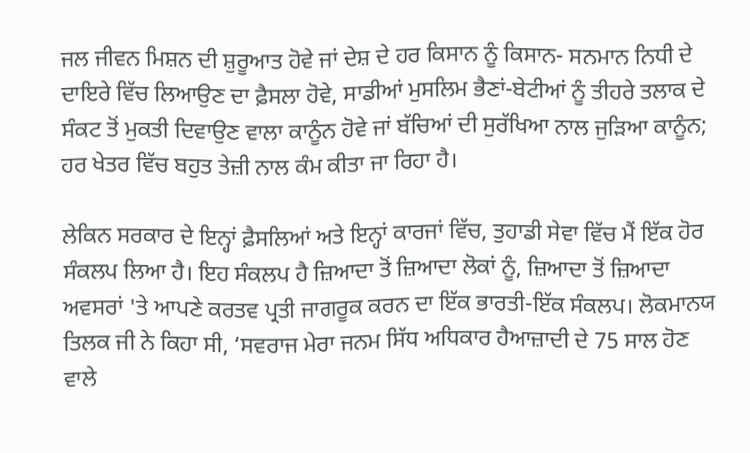ਜਲ ਜੀਵਨ ਮਿਸ਼ਨ ਦੀ ਸ਼ੁਰੂਆਤ ਹੋਵੇ ਜਾਂ ਦੇਸ਼ ਦੇ ਹਰ ਕਿਸਾਨ ਨੂੰ ਕਿਸਾਨ- ਸਨਮਾਨ ਨਿਧੀ ਦੇ ਦਾਇਰੇ ਵਿੱਚ ਲਿਆਉਣ ਦਾ ਫ਼ੈਸਲਾ ਹੋਵੇ, ਸਾਡੀਆਂ ਮੁਸਲਿਮ ਭੈਣਾਂ-ਬੇਟੀਆਂ ਨੂੰ ਤੀਹਰੇ ਤਲਾਕ ਦੇ ਸੰਕਟ ਤੋਂ ਮੁਕਤੀ ਦਿਵਾਉਣ ਵਾਲਾ ਕਾਨੂੰਨ ਹੋਵੇ ਜਾਂ ਬੱਚਿਆਂ ਦੀ ਸੁਰੱਖਿਆ ਨਾਲ ਜੁੜਿਆ ਕਾਨੂੰਨ; ਹਰ ਖੇਤਰ ਵਿੱਚ ਬਹੁਤ ਤੇਜ਼ੀ ਨਾਲ ਕੰਮ ਕੀਤਾ ਜਾ ਰਿਹਾ ਹੈ।

ਲੇਕਿਨ ਸਰਕਾਰ ਦੇ ਇਨ੍ਹਾਂ ਫ਼ੈਸਲਿਆਂ ਅਤੇ ਇਨ੍ਹਾਂ ਕਾਰਜਾਂ ਵਿੱਚ, ਤੁਹਾਡੀ ਸੇਵਾ ਵਿੱਚ ਮੈਂ ਇੱਕ ਹੋਰ ਸੰਕਲਪ ਲਿਆ ਹੈ। ਇਹ ਸੰਕਲਪ ਹੈ ਜ਼ਿਆਦਾ ਤੋਂ ਜ਼ਿਆਦਾ ਲੋਕਾਂ ਨੂੰ, ਜ਼ਿਆਦਾ ਤੋਂ ਜ਼ਿਆਦਾ ਅਵਸਰਾਂ 'ਤੇ ਆਪਣੇ ਕਰਤਵ ਪ੍ਰਤੀ ਜਾਗਰੂਕ ਕਰਨ ਦਾ ਇੱਕ ਭਾਰਤੀ-ਇੱਕ ਸੰਕਲਪ। ਲੋਕਮਾਨਯ ਤਿਲਕ ਜੀ ਨੇ ਕਿਹਾ ਸੀ, ‘ਸਵਰਾਜ ਮੇਰਾ ਜਨਮ ਸਿੱਧ ਅਧਿਕਾਰ ਹੈਆਜ਼ਾਦੀ ਦੇ 75 ਸਾਲ ਹੋਣ ਵਾਲੇ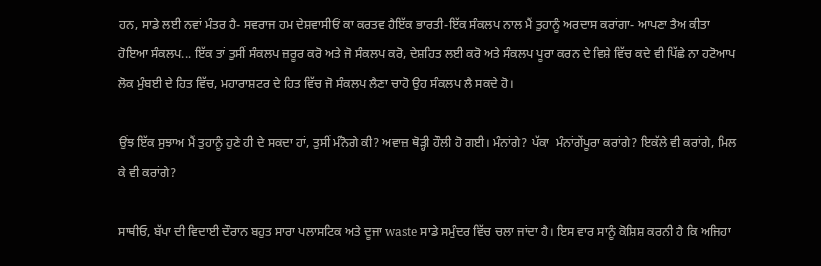ਹਨ, ਸਾਡੇ ਲਈ ਨਵਾਂ ਮੰਤਰ ਹੈ- ਸਵਰਾਜ ਹਮ ਦੇਸ਼ਵਾਸੀਓਂ ਕਾ ਕਰਤਵ ਹੈਇੱਕ ਭਾਰਤੀ-ਇੱਕ ਸੰਕਲਪ ਨਾਲ ਮੈਂ ਤੁਹਾਨੂੰ ਅਰਦਾਸ ਕਰਾਂਗਾ- ਆਪਣਾ ਤੈਅ ਕੀਤਾ ਹੋਇਆ ਸੰਕਲਪ... ਇੱਕ ਤਾਂ ਤੁਸੀਂ ਸੰਕਲਪ ਜ਼ਰੂਰ ਕਰੋ ਅਤੇ ਜੋ ਸੰਕਲਪ ਕਰੋ, ਦੇਸ਼ਹਿਤ ਲਈ ਕਰੋ ਅਤੇ ਸੰਕਲਪ ਪੂਰਾ ਕਰਨ ਦੇ ਵਿਸ਼ੇ ਵਿੱਚ ਕਦੇ ਵੀ ਪਿੱਛੇ ਨਾ ਹਟੋਆਪ ਲੋਕ ਮੁੰਬਈ ਦੇ ਹਿਤ ਵਿੱਚ, ਮਹਾਰਾਸ਼ਟਰ ਦੇ ਹਿਤ ਵਿੱਚ ਜੋ ਸੰਕਲਪ ਲੈਣਾ ਚਾਹੋ ਉਹ ਸੰਕਲਪ ਲੈ ਸਕਦੇ ਹੋ।

ਉਂਝ ਇੱਕ ਸੁਝਾਅ ਮੈਂ ਤੁਹਾਨੂੰ ਹੁਣੇ ਹੀ ਦੇ ਸਕਦਾ ਹਾਂ, ਤੁਸੀਂ ਮੰਨੋਗੇ ਕੀ? ਅਵਾਜ਼ ਥੋੜ੍ਹੀ ਹੌਲੀ ਹੋ ਗਈ। ਮੰਨਾਂਗੇ? ਪੱਕਾ  ਮੰਨਾਂਗੇਂਪੂਰਾ ਕਰਾਂਗੇ? ਇਕੱਲੇ ਵੀ ਕਰਾਂਗੇ, ਮਿਲ ਕੇ ਵੀ ਕਰਾਂਗੇ?

ਸਾਥੀਓ, ਬੱਪਾ ਦੀ ਵਿਦਾਈ ਦੌਰਾਨ ਬਹੁਤ ਸਾਰਾ ਪਲਾਸਟਿਕ ਅਤੇ ਦੂਜਾ waste ਸਾਡੇ ਸਮੁੰਦਰ ਵਿੱਚ ਚਲਾ ਜਾਂਦਾ ਹੈ। ਇਸ ਵਾਰ ਸਾਨੂੰ ਕੋਸ਼ਿਸ਼ ਕਰਨੀ ਹੈ ਕਿ ਅਜਿਹਾ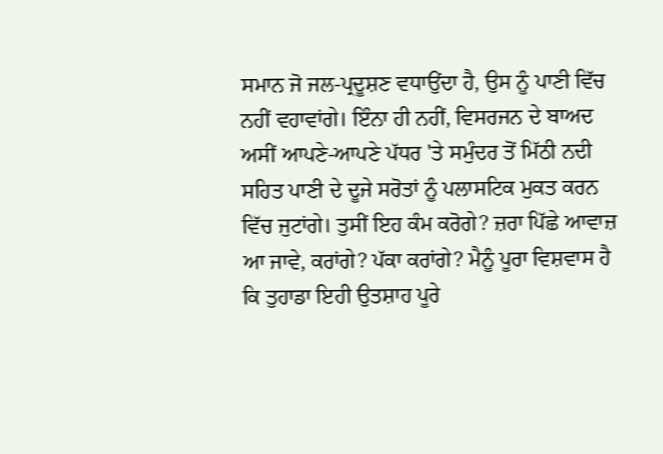ਸਮਾਨ ਜੋ ਜਲ-ਪ੍ਰਦੂਸ਼ਣ ਵਧਾਉਂਦਾ ਹੈ, ਉਸ ਨੂੰ ਪਾਣੀ ਵਿੱਚ ਨਹੀਂ ਵਹਾਵਾਂਗੇ। ਇੰਨਾ ਹੀ ਨਹੀਂ, ਵਿਸਰਜਨ ਦੇ ਬਾਅਦ ਅਸੀਂ ਆਪਣੇ-ਆਪਣੇ ਪੱਧਰ 'ਤੇ ਸਮੁੰਦਰ ਤੋਂ ਮਿੱਠੀ ਨਦੀ ਸਹਿਤ ਪਾਣੀ ਦੇ ਦੂਜੇ ਸਰੋਤਾਂ ਨੂੰ ਪਲਾਸਟਿਕ‍ ਮੁਕਤ ਕਰਨ ਵਿੱਚ ਜੁਟਾਂਗੇ। ਤੁਸੀਂ ਇਹ ਕੰਮ ਕਰੋਗੇ? ਜ਼ਰਾ ਪਿੱਛੇ ਆਵਾਜ਼ ਆ ਜਾਵੇ, ਕਰਾਂਗੇ? ਪੱਕਾ ਕਰਾਂਗੇ? ਮੈਨੂੰ ਪੂਰਾ ਵਿਸ਼ਵਾਸ ਹੈ ਕਿ ਤੁਹਾਡਾ ਇਹੀ ਉਤਸ਼ਾਹ ਪੂਰੇ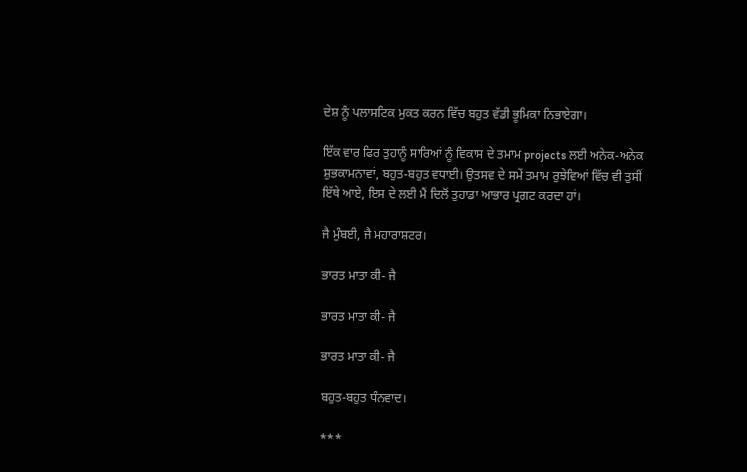ਦੇਸ਼ ਨੂੰ ਪਲਾਸਟਿਕ ਮੁਕਤ ਕਰਨ ਵਿੱਚ ਬਹੁਤ ਵੱਡੀ ਭੂਮਿਕਾ ਨਿਭਾਏਗਾ।

ਇੱਕ ਵਾਰ ਫਿਰ ਤੁਹਾਨੂੰ ਸਾਰਿਆਂ ਨੂੰ ਵਿਕਾਸ ਦੇ ਤਮਾਮ projects ਲਈ ਅਨੇਕ-ਅਨੇਕ ਸ਼ੁਭਕਾਮਨਾਵਾਂ, ਬਹੁਤ-ਬਹੁਤ ਵਧਾਈ। ਉਤਸਵ ਦੇ ਸਮੇਂ ਤਮਾਮ ਰੁਝੇਵਿਆਂ ਵਿੱਚ ਵੀ ਤੁਸੀਂ ਇੱਥੇ ਆਏ, ਇਸ ਦੇ ਲਈ ਮੈਂ ਦਿਲੋਂ ਤੁਹਾਡਾ ਆਭਾਰ ਪ੍ਰਗਟ ਕਰਦਾ ਹਾਂ।

ਜੈ ਮੁੰਬਈ, ਜੈ ਮਹਾਰਾਸ਼ਟਰ।

ਭਾਰਤ ਮਾਤਾ ਕੀ- ਜੈ

ਭਾਰਤ ਮਾਤਾ ਕੀ- ਜੈ

ਭਾਰਤ ਮਾਤਾ ਕੀ- ਜੈ

ਬਹੁਤ-ਬਹੁਤ ਧੰਨਵਾਦ।

***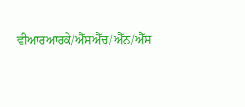ਵੀਆਰਆਰਕੇ/ਐੱਸਐੱਚ/ਐੱਨ/ਐੱਸ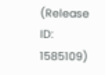(Release ID: 1585109)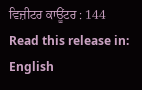ਵਿਜ਼ੀਟਰ ਕਾਊਂਟਰ : 144
Read this release in: English